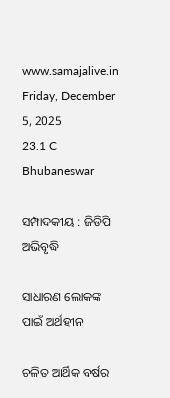www.samajalive.in
Friday, December 5, 2025
23.1 C
Bhubaneswar

ସମ୍ପାଦକୀୟ : ଜିଡିପି ଅଭିବୃଦ୍ଧି

ସାଧାରଣ ଲୋକଙ୍କ ପାଇଁ ଅର୍ଥହୀନ

ଚଳିତ ଆର୍ଥିକ ବର୍ଷର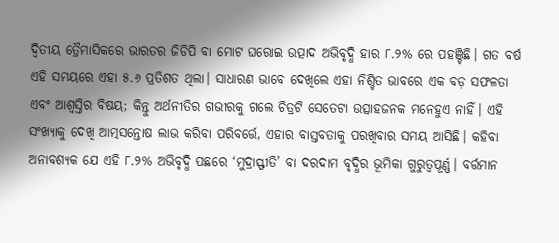ଦ୍ୱିତୀୟ ତ୍ରୈମାସିକରେ ଭାରତର ଜିଡିପି ବା ମୋଟ ଘରୋଇ ଉତ୍ପାଦ ଅଭିବୃଦ୍ଧି ହାର ୮.୨% ରେ ପହଞ୍ଚିଛି। ଗତ ବର୍ଷ ଏହି ସମୟରେ ଏହା ୫.୬ ପ୍ରତିଶତ ଥିଲା। ସାଧାରଣ ଭାବେ ଦେଖିଲେ ଏହା ନିଶ୍ଚିତ ଭାବରେ ଏକ ବଡ଼ ସଫଳତା ଏବଂ ଆଶ୍ୱସ୍ତିର ବିଷୟ; କିନ୍ତୁ ଅର୍ଥନୀତିର ଗଭୀରକୁ ଗଲେ ଚିତ୍ରଟି ସେତେଟା ଉତ୍ସାହଜନକ ମନେହୁଏ ନାହିଁ। ଏହି ସଂଖ୍ୟାକୁ ଦେଖି ଆତ୍ମସନ୍ତୋଷ ଲାଭ କରିବା ପରିବର୍ତ୍ତେ, ଏହାର ବାସ୍ତବତାକୁ ପରଖିବାର ସମୟ ଆସିଛି। କହିବା ଅନାବଶ୍ୟକ ଯେ ଏହି ୮.୨% ଅଭିବୃଦ୍ଧି ପଛରେ ‘ମୁଦ୍ରାସ୍ଫୀତି’ ବା ଦରଦାମ ବୃଦ୍ଧିର ଭୂମିକା ଗୁରୁତ୍ୱପୂର୍ଣ୍ଣ। ବର୍ତ୍ତମାନ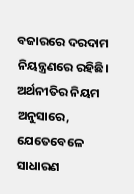ବଜାରରେ ଦରଦାମ ନିୟନ୍ତ୍ରଣରେ ରହିଛି। ଅର୍ଥନୀତିର ନିୟମ ଅନୁସାରେ, ଯେତେବେଳେ ସାଧାରଣ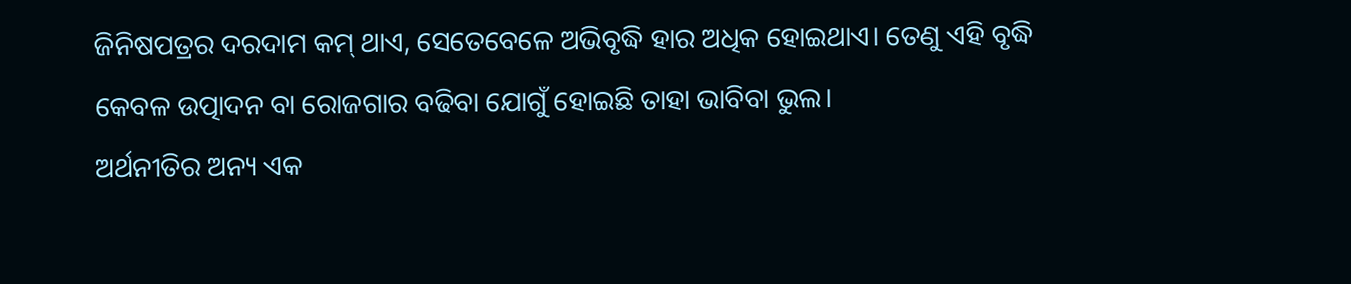ଜିନିଷପତ୍ରର ଦରଦାମ କମ୍ ଥାଏ, ସେତେବେଳେ ଅଭିବୃଦ୍ଧି ହାର ଅଧିକ ହୋଇଥାଏ। ତେଣୁ ଏହି ବୃଦ୍ଧି କେବଳ ଉତ୍ପାଦନ ବା ରୋଜଗାର ବଢିବା ଯୋଗୁଁ ହୋଇଛି ତାହା ଭାବିବା ଭୁଲ।
ଅର୍ଥନୀତିର ଅନ୍ୟ ଏକ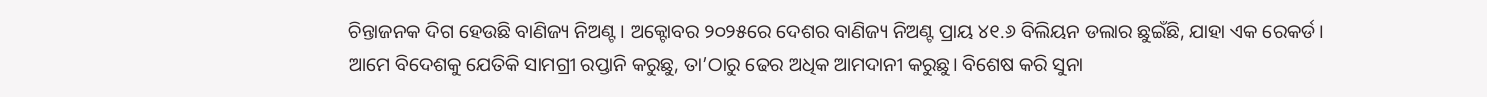ଚିନ୍ତାଜନକ ଦିଗ ହେଉଛି ବାଣିଜ୍ୟ ନିଅଣ୍ଟ। ଅକ୍ଟୋବର ୨୦୨୫ରେ ଦେଶର ବାଣିଜ୍ୟ ନିଅଣ୍ଟ ପ୍ରାୟ ୪୧.୬ ବିଲିୟନ ଡଲାର ଛୁଇଁଛି, ଯାହା ଏକ ରେକର୍ଡ। ଆମେ ବିଦେଶକୁ ଯେତିକି ସାମଗ୍ରୀ ରପ୍ତାନି କରୁଛୁ, ତା’ଠାରୁ ଢେର ଅଧିକ ଆମଦାନୀ କରୁଛୁ। ବିଶେଷ କରି ସୁନା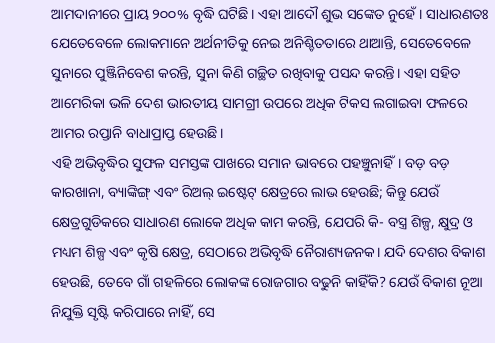ଆମଦାନୀରେ ପ୍ରାୟ ୨୦୦% ବୃଦ୍ଧି ଘଟିଛି। ଏହା ଆଦୌ ଶୁଭ ସଙ୍କେତ ନୁହେଁ। ସାଧାରଣତଃ ଯେତେବେଳେ ଲୋକମାନେ ଅର୍ଥନୀତିକୁ ନେଇ ଅନିଶ୍ଚିତତାରେ ଥାଆନ୍ତି, ସେତେବେଳେ ସୁନାରେ ପୁଞ୍ଜିନିବେଶ କରନ୍ତି, ସୁନା କିଣି ଗଚ୍ଛିତ ରଖିବାକୁ ପସନ୍ଦ କରନ୍ତି। ଏହା ସହିତ ଆମେରିକା ଭଳି ଦେଶ ଭାରତୀୟ ସାମଗ୍ରୀ ଉପରେ ଅଧିକ ଟିକସ ଲଗାଇବା ଫଳରେ ଆମର ରପ୍ତାନି ବାଧାପ୍ରାପ୍ତ ହେଉଛି।
ଏହି ଅଭିବୃଦ୍ଧିର ସୁଫଳ ସମସ୍ତଙ୍କ ପାଖରେ ସମାନ ଭାବରେ ପହଞ୍ଚୁନାହିଁ। ବଡ଼ ବଡ଼ କାରଖାନା, ବ୍ୟାଙ୍କିଙ୍ଗ୍ ଏବଂ ରିଅଲ୍ ଇଷ୍ଟେଟ୍ କ୍ଷେତ୍ରରେ ଲାଭ ହେଉଛି; କିନ୍ତୁ ଯେଉଁ କ୍ଷେତ୍ରଗୁଡିକରେ ସାଧାରଣ ଲୋକେ ଅଧିକ କାମ କରନ୍ତି, ଯେପରି କି- ବସ୍ତ୍ର ଶିଳ୍ପ, କ୍ଷୁଦ୍ର ଓ ମଧ୍ୟମ ଶିଳ୍ପ ଏବଂ କୃଷି କ୍ଷେତ୍ର, ସେଠାରେ ଅଭିବୃଦ୍ଧି ନୈରାଶ୍ୟଜନକ। ଯଦି ଦେଶର ବିକାଶ ହେଉଛି, ତେବେ ଗାଁ ଗହଳିରେ ଲୋକଙ୍କ ରୋଜଗାର ବଢୁନି କାହିଁକି? ଯେଉଁ ବିକାଶ ନୂଆ ନିଯୁକ୍ତି ସୃଷ୍ଟି କରିପାରେ ନାହିଁ, ସେ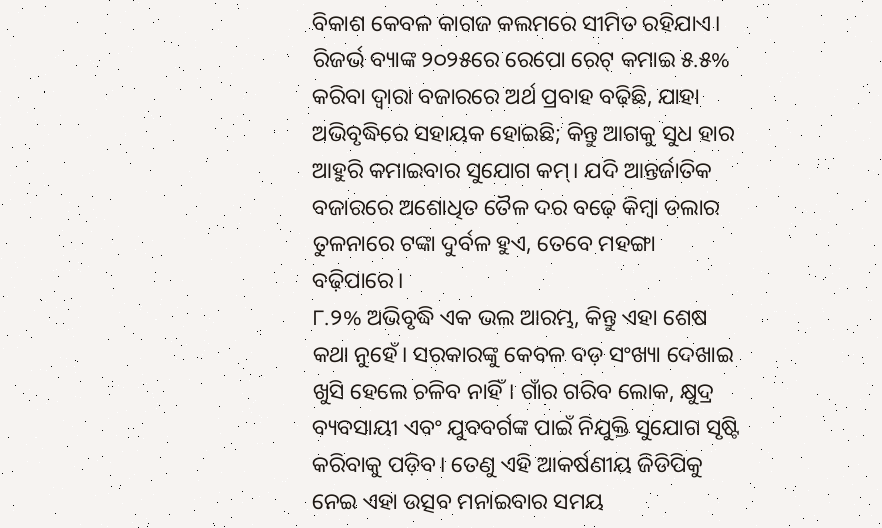ବିକାଶ କେବଳ କାଗଜ କଲମରେ ସୀମିତ ରହିଯାଏ।
ରିଜର୍ଭ ବ୍ୟାଙ୍କ ୨୦୨୫ରେ ରେପୋ ରେଟ୍ କମାଇ ୫.୫% କରିବା ଦ୍ୱାରା ବଜାରରେ ଅର୍ଥ ପ୍ରବାହ ବଢ଼ିଛି, ଯାହା ଅଭିବୃଦ୍ଧିରେ ସହାୟକ ହୋଇଛି; କିନ୍ତୁ ଆଗକୁ ସୁଧ ହାର ଆହୁରି କମାଇବାର ସୁଯୋଗ କମ୍। ଯଦି ଆନ୍ତର୍ଜାତିକ ବଜାରରେ ଅଶୋଧିତ ତୈଳ ଦର ବଢ଼େ କିମ୍ବା ଡଲାର ତୁଳନାରେ ଟଙ୍କା ଦୁର୍ବଳ ହୁଏ, ତେବେ ମହଙ୍ଗା ବଢ଼ିପାରେ।
୮.୨% ଅଭିବୃଦ୍ଧି ଏକ ଭଲ ଆରମ୍ଭ, କିନ୍ତୁ ଏହା ଶେଷ କଥା ନୁହେଁ। ସରକାରଙ୍କୁ କେବଳ ବଡ଼ ସଂଖ୍ୟା ଦେଖାଇ ଖୁସି ହେଲେ ଚଳିବ ନାହିଁ। ଗାଁର ଗରିବ ଲୋକ, କ୍ଷୁଦ୍ର ବ୍ୟବସାୟୀ ଏବଂ ଯୁବବର୍ଗଙ୍କ ପାଇଁ ନିଯୁକ୍ତି ସୁଯୋଗ ସୃଷ୍ଟି କରିବାକୁ ପଡ଼ିବ। ତେଣୁ ଏହି ଆକର୍ଷଣୀୟ ଜିଡିପିକୁ ନେଇ ଏହା ଉତ୍ସବ ମନାଇବାର ସମୟ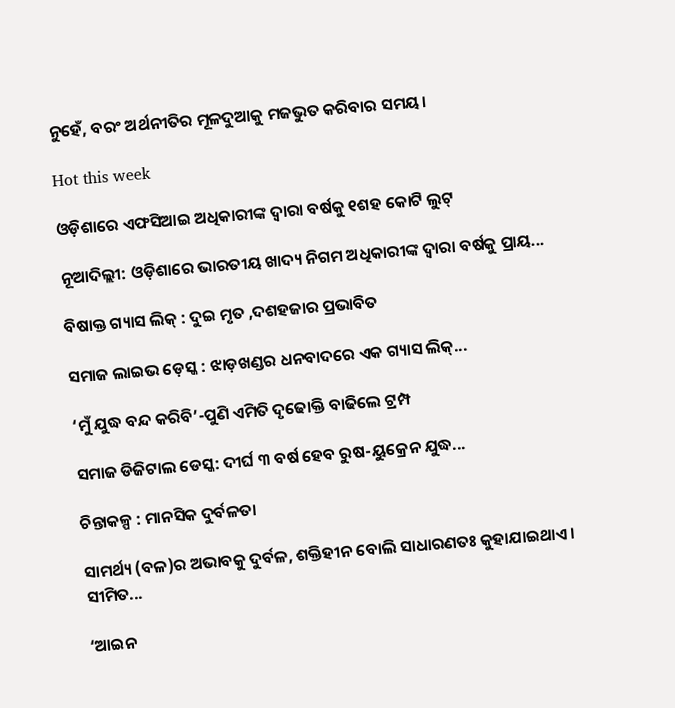ନୁହେଁ, ବରଂ ଅର୍ଥନୀତିର ମୂଳଦୁଆକୁ ମଜଭୁତ କରିବାର ସମୟ।

Hot this week

ଓଡ଼ିଶାରେ ଏଫସିଆଇ ଅଧିକାରୀଙ୍କ ଦ୍ୱାରା ବର୍ଷକୁ ୧ଶହ କୋଟି ଲୁଟ୍‌

ନୂଆଦିଲ୍ଲୀ: ଓଡ଼ିଶାରେ ଭାରତୀୟ ଖାଦ୍ୟ ନିଗମ ଅଧିକାରୀଙ୍କ ଦ୍ୱାରା ବର୍ଷକୁ ପ୍ରାୟ...

ବିଷାକ୍ତ ଗ୍ୟାସ ଲିକ୍ : ଦୁଇ ମୃତ ,ଦଶହଜାର ପ୍ରଭାବିତ

ସମାଜ ଲାଇଭ ଡ଼େସ୍କ : ଝାଡ଼ଖଣ୍ଡର ଧନବାଦରେ ଏକ ଗ୍ୟାସ ଲିକ୍...

‘ମୁଁ ଯୁଦ୍ଧ ବନ୍ଦ କରିବି’-ପୁଣି ଏମିତି ଦୃଢୋକ୍ତି ବାଢିଲେ ଟ୍ରମ୍ପ

ସମାଜ ଡିଜିଟାଲ ଡେସ୍କ: ଦୀର୍ଘ ୩ ବର୍ଷ ହେବ ରୁଷ-ୟୁକ୍ରେନ ଯୁଦ୍ଧ...

ଚିନ୍ତାକଳ୍ପ : ମାନସିକ ଦୁର୍ବଳତା

ସାମର୍ଥ୍ୟ (ବଳ)ର ଅଭାବକୁ ଦୁର୍ବଳ, ଶକ୍ତିହୀନ ବୋଲି ସାଧାରଣତଃ କୁହାଯାଇଥାଏ। ସୀମିତ...

‘ଆଇନ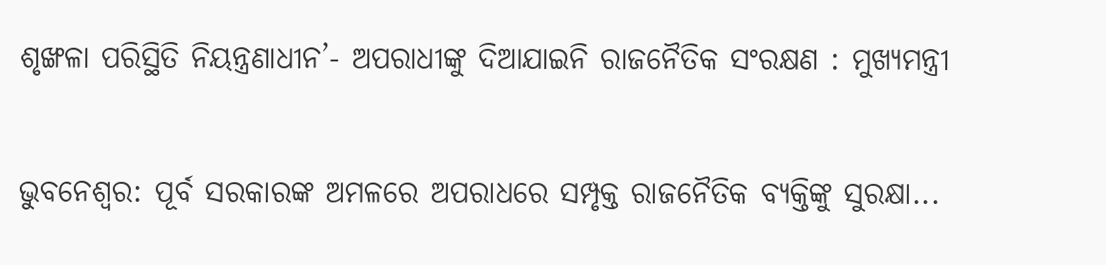ଶୃଙ୍ଖଳା ପରିସ୍ଥିତି ନିୟନ୍ତ୍ରଣାଧୀନ’- ଅପରାଧୀଙ୍କୁ ଦିଆଯାଇନି ରାଜନୈତିକ ସଂରକ୍ଷଣ : ମୁଖ୍ୟମନ୍ତ୍ରୀ

ଭୁବନେଶ୍ବର: ପୂର୍ବ ସରକାରଙ୍କ ଅମଳରେ ଅପରାଧରେ ସମ୍ପୃକ୍ତ ରାଜନୈତିକ ବ୍ୟକ୍ତିଙ୍କୁ ସୁରକ୍ଷା...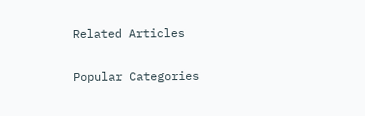Related Articles

Popular Categories